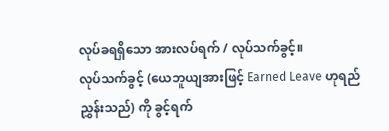လုပ်ခရရှိသော အားလပ်ရက် / လုပ်သက်ခွင့်။
လုပ်သက်ခွင့် (ယေဘူယျအားဖြင့် Earned Leave ဟုရည်ညွှန်းသည်) ကို ခွင့်ရက်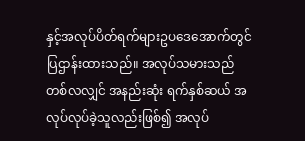နှင့်အလုပ်ပိတ်ရက်များဥပဒေအောက်တွင် ပြဌာန်းထားသည်။ အလုပ်သမားသည် တစ်လလျှင် အနည်းဆုံး ရက်နှစ်ဆယ် အလုပ်လုပ်ခဲ့သူလည်းဖြစ်၍ အလုပ်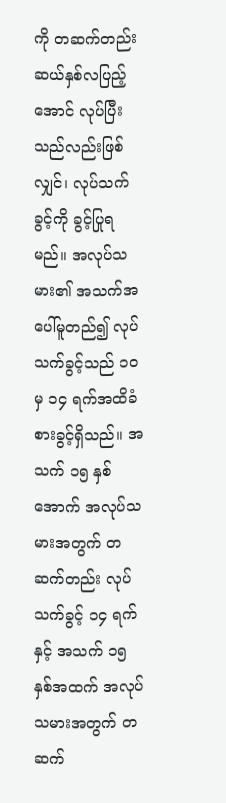ကို တဆက်တည်း ဆယ်နှစ်လပြည့်အောင် လုပ်ပြီးသည်လည်းဖြစ်လျှင်၊ လုပ်သက်ခွင့်ကို ခွင့်ပြုရမည်။ အလုပ်သမား၏ အသက်အပေါ်မူတည်၍ လုပ်သက်ခွင့်သည် ၁၀ မှ ၁၄ ရက်အထိခံစားခွင့်ရှိသည်။ အသက် ၁၅ နှစ်အောက် အလုပ်သမားအတွက် တဆက်တည်း လုပ်သက်ခွင့် ၁၄ ရက် နှင့် အသက် ၁၅ နှစ်အထက် အလုပ်သမားအတွက် တဆက်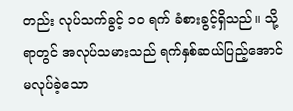တည်း လုပ်သက်ခွင့် ၁၀ ရက် ခံစားခွင့်ရှိသည်။ သို့ရာတွင် အလုပ်သမားသည် ရက်နှစ်ဆယ်ပြည့်အောင် မလုပ်ခဲ့သော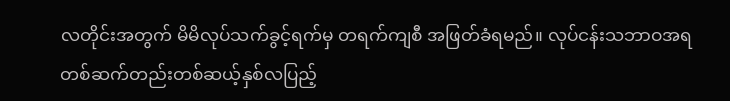လတိုင်းအတွက် မိမိလုပ်သက်ခွင့်ရက်မှ တရက်ကျစီ အဖြတ်ခံရမည်။ လုပ်ငန်းသဘာဝအရ တစ်ဆက်တည်းတစ်ဆယ့်နှစ်လပြည့်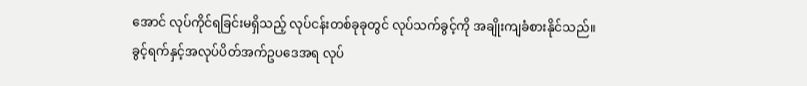အောင် လုပ်ကိုင်ရခြင်းမရှိသည့် လုပ်ငန်းတစ်ခုခုတွင် လုပ်သက်ခွင့်ကို အချိုးကျခံစားနိုင်သည်။
ခွင့်ရက်နှင့်အလုပ်ပိတ်အက်ဥပဒေအရ လုပ်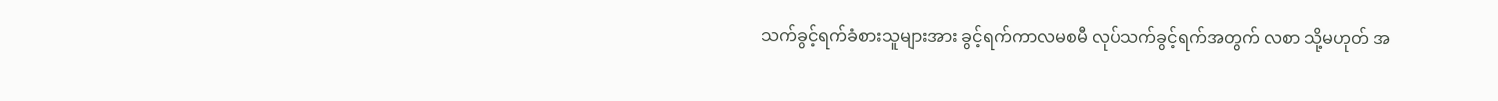သက်ခွင့်ရက်ခံစားသူများအား ခွင့်ရက်ကာလမစမီ လုပ်သက်ခွင့်ရက်အတွက် လစာ သို့မဟုတ် အ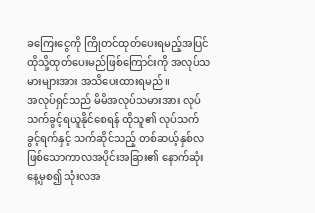ခကြေးငွေကို ကြိုတင်ထုတ်ပေးရမည့်အပြင် ထိုသို့ထုတ်ပေးမည်ဖြစ်ကြောင်းကို အလုပ်သမားများအား အသိပေးထားရမည်။
အလုပ်ရှင်သည် မိမိအလုပ်သမားအား လုပ်သက်ခွင့်ရယူနိုင်စေရန် ထိုသူ၏ လုပ်သက်ခွင့်ရက်နှင့် သက်ဆိုင်သည့် တစ်ဆယ့်နှစ်လဖြစ်သောကာလအပိုင်းအခြား၏ နောက်ဆုံးနေ့မှစ၍ သုံးလအ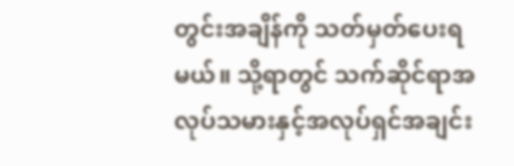တွင်းအချိန်ကို သတ်မှတ်ပေးရမယ်။ သို့ရာတွင် သက်ဆိုင်ရာအလုပ်သမားနှင့်အလုပ်ရှင်အချင်း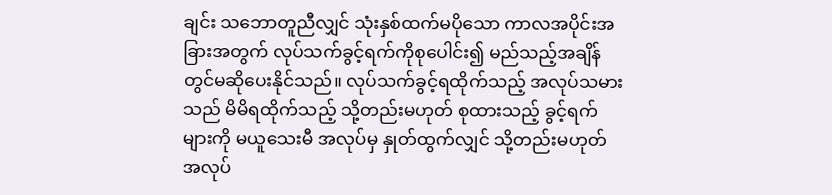ချင်း သဘောတူညီလျှင် သုံးနှစ်ထက်မပိုသော ကာလအပိုင်းအခြားအတွက် လုပ်သက်ခွင့်ရက်ကိုစုပေါင်း၍ မည်သည့်အချိန်တွင်မဆိုပေးနိုင်သည်။ လုပ်သက်ခွင့်ရထိုက်သည့် အလုပ်သမားသည် မိမိရထိုက်သည့် သို့တည်းမဟုတ် စုထားသည့် ခွင့်ရက်များကို မယူသေးမီ အလုပ်မှ နှုတ်ထွက်လျှင် သို့တည်းမဟုတ် အလုပ်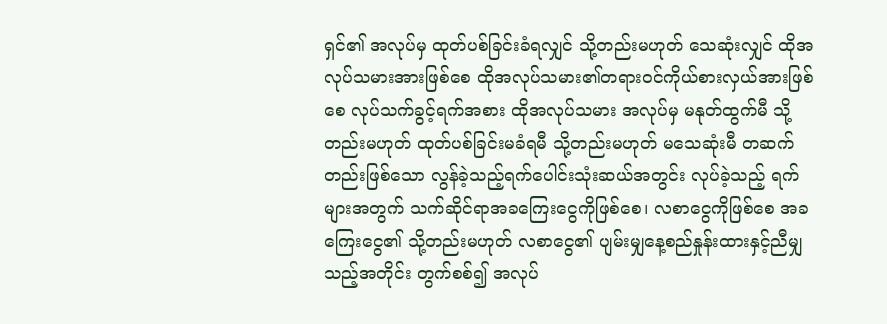ရှင်၏ အလုပ်မှ ထုတ်ပစ်ခြင်းခံရလျှင် သို့တည်းမဟုတ် သေဆုံးလျှင် ထိုအလုပ်သမားအားဖြစ်စေ ထိုအလုပ်သမား၏တရားဝင်ကိုယ်စားလှယ်အားဖြစ်စေ လုပ်သက်ခွင့်ရက်အစား ထိုအလုပ်သမား အလုပ်မှ မနုတ်ထွက်မီ သို့တည်းမဟုတ် ထုတ်ပစ်ခြင်းမခံရမီ သို့တည်းမဟုတ် မသေဆုံးမီ တဆက်တည်းဖြစ်သော လွန်ခဲ့သည့်ရက်ပေါင်းသုံးဆယ်အတွင်း လုပ်ခဲ့သည့် ရက်များအတွက် သက်ဆိုင်ရာအခကြေးငွေကိုဖြစ်စေ၊ လစာငွေကိုဖြစ်စေ အခကြေးငွေ၏ သို့တည်းမဟုတ် လစာငွေ၏ ပျမ်းမျှနေ့စည်နှုန်းထားနှင့်ညီမျှသည့်အတိုင်း တွက်စစ်၍ အလုပ်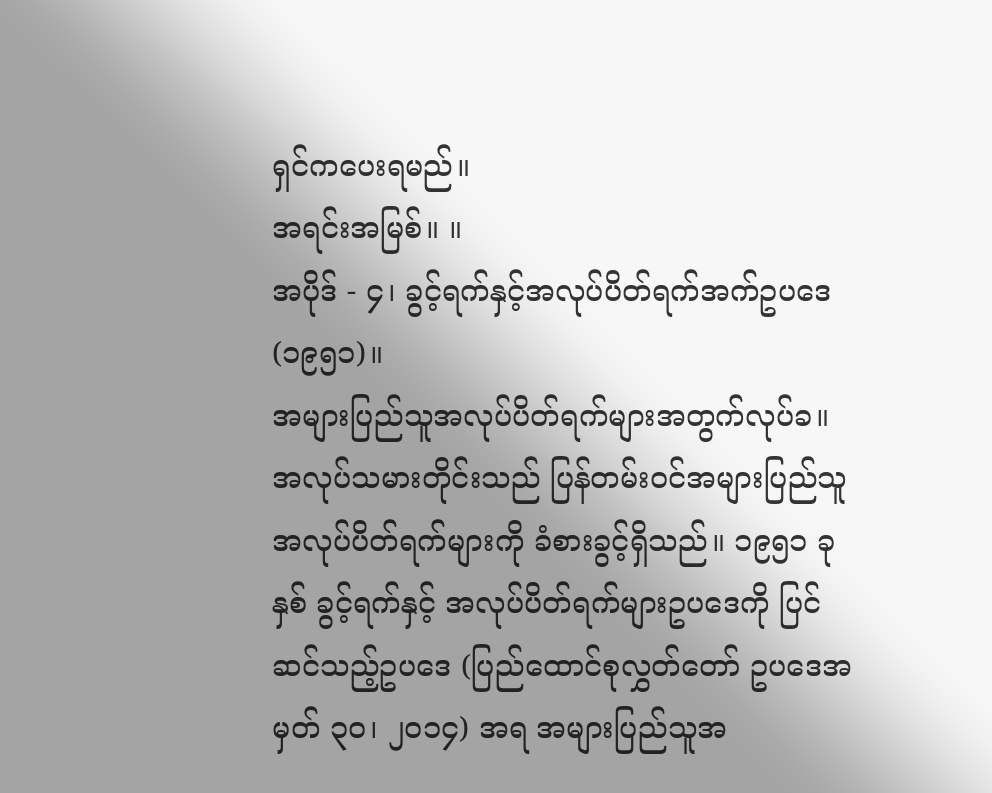ရှင်ကပေးရမည်။
အရင်းအမြစ်။ ။
အပိုဒ် - ၄၊ ခွင့်ရက်နှင့်အလုပ်ပိတ်ရက်အက်ဥပဒေ (၁၉၅၁)။
အများပြည်သူအလုပ်ပိတ်ရက်များအတွက်လုပ်ခ။
အလုပ်သမားတိုင်းသည် ပြန်တမ်းဝင်အများပြည်သူအလုပ်ပိတ်ရက်များကို ခံစားခွင့်ရှိသည်။ ၁၉၅၁ ခုနှစ် ခွင့်ရက်နှင့် အလုပ်ပိတ်ရက်များဥပဒေကို ပြင်ဆင်သည့်ဥပဒေ (ပြည်ထောင်စုလွှတ်တော် ဥပဒေအမှတ် ၃၀၊ ၂၀၁၄) အရ အများပြည်သူအ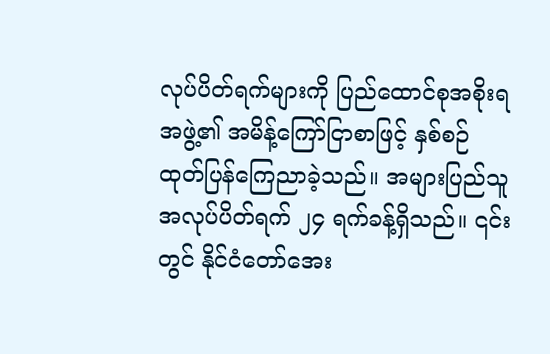လုပ်ပိတ်ရက်များကို ပြည်ထောင်စုအစိုးရအဖွဲ့၏ အမိန့်ကြော်ငြာစာဖြင့် နှစ်စဉ်ထုတ်ပြန်ကြေညာခဲ့သည်။ အများပြည်သူအလုပ်ပိတ်ရက် ၂၄ ရက်ခန့်ရှိသည်။ ၎င်းတွင် နိုင်ငံတော်အေး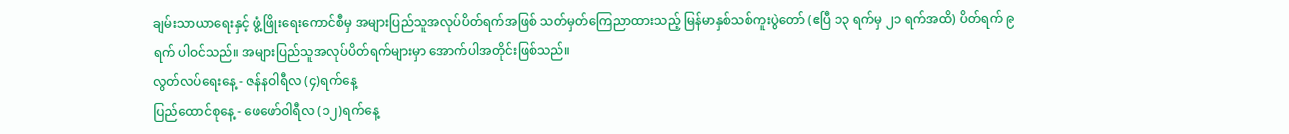ချမ်းသာယာရေးနှင့် ဖွံ့ဖြိုးရေးကောင်စီမှ အများပြည်သူအလုပ်ပိတ်ရက်အဖြစ် သတ်မှတ်ကြေညာထားသည့် မြန်မာနှစ်သစ်ကူးပွဲတော် (ဧပြီ ၁၃ ရက်မှ ၂၁ ရက်အထိ) ပိတ်ရက် ၉ ရက် ပါဝင်သည်။ အများပြည်သူအလုပ်ပိတ်ရက်များမှာ အောက်ပါအတိုင်းဖြစ်သည်။
လွတ်လပ်ရေးနေ့ - ဇန်နဝါရီလ (၄)ရက်နေ့
ပြည်ထောင်စုနေ့ - ဖေဖော်ဝါရီလ (၁၂)ရက်နေ့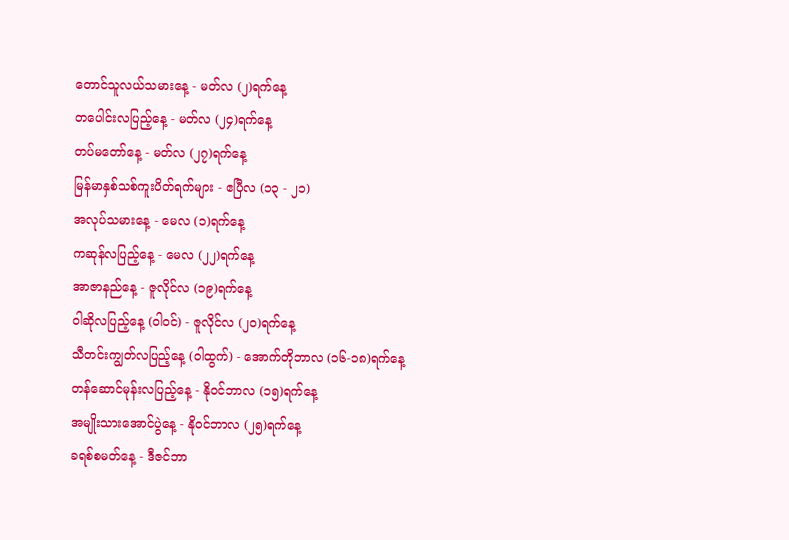တောင်သူလယ်သမားနေ့ - မတ်လ (၂)ရက်နေ့
တပေါင်းလပြည့်နေ့ - မတ်လ (၂၄)ရက်နေ့
တပ်မတော်နေ့ - မတ်လ (၂၇)ရက်နေ့
မြန်မာနှစ်သစ်ကူးပိတ်ရက်များ - ဧပြီလ (၁၃ - ၂၁)
အလုပ်သမားနေ့ - မေလ (၁)ရက်နေ့
ကဆုန်လပြည့်နေ့ - မေလ (၂၂)ရက်နေ့
အာဇာနည်နေ့ - ဇူလိုင်လ (၁၉)ရက်နေ့
ဝါဆိုလပြည့်နေ့ (ဝါဝင်) - ဇူလိုင်လ (၂၀)ရက်နေ့
သီတင်းကျွတ်လပြည့်နေ့ (ဝါထွက်) - အောက်တိုဘာလ (၁၆-၁၈)ရက်နေ့
တန်ဆောင်မုန်းလပြည့်နေ့ - နိုဝင်ဘာလ (၁၅)ရက်နေ့
အမျိုးသားအောင်ပွဲနေ့ - နိုဝင်ဘာလ (၂၅)ရက်နေ့
ခရစ်စမတ်နေ့ - ဒီဇင်ဘာ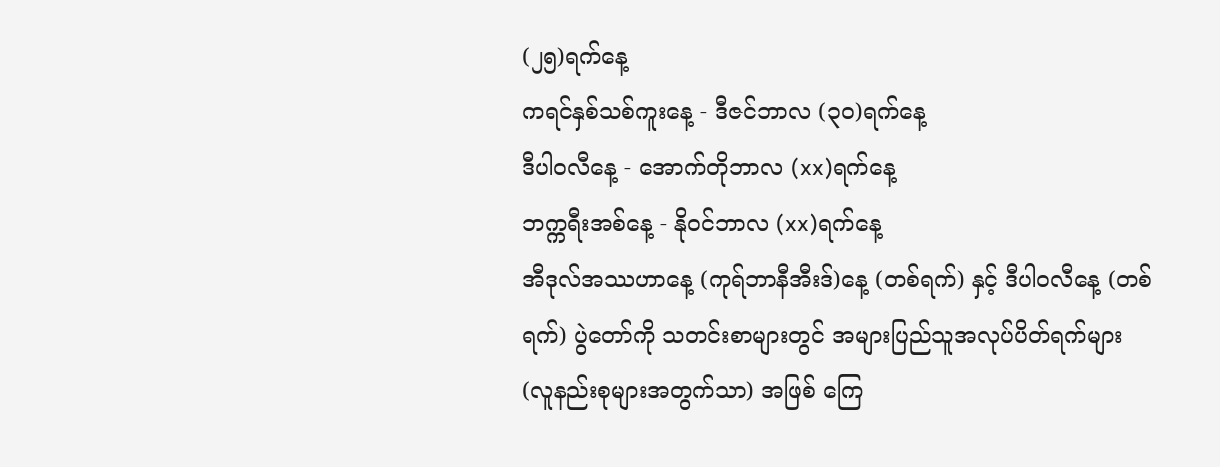(၂၅)ရက်နေ့
ကရင်နှစ်သစ်ကူးနေ့ - ဒီဇင်ဘာလ (၃၀)ရက်နေ့
ဒီပါဝလီနေ့ - အောက်တိုဘာလ (xx)ရက်နေ့
ဘက္ကရီးအစ်နေ့ - နိုဝင်ဘာလ (xx)ရက်နေ့
အီဒုလ်အဿဟာနေ့ (ကုရ်ဘာနီအီးဒ်)နေ့ (တစ်ရက်) နှင့် ဒီပါဝလီနေ့ (တစ်ရက်) ပွဲတော်ကို သတင်းစာများတွင် အများပြည်သူအလုပ်ပိတ်ရက်များ (လူနည်းစုများအတွက်သာ) အဖြစ် ကြေ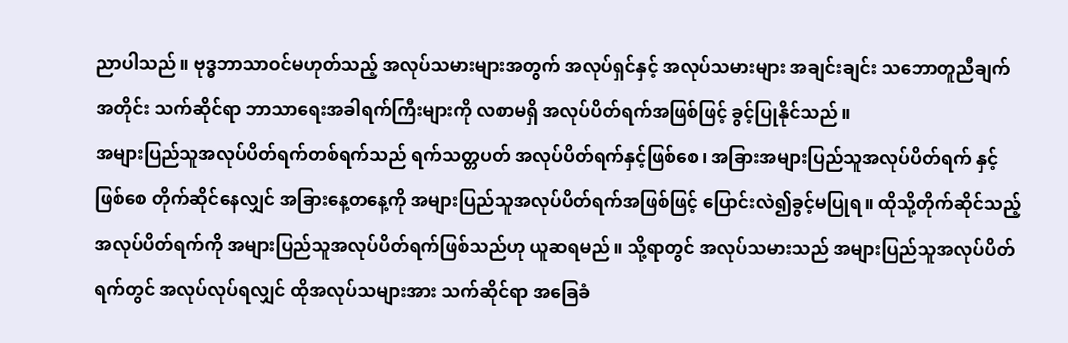ညာပါသည်။ ဗုဒ္ဓဘာသာဝင်မဟုတ်သည့် အလုပ်သမားများအတွက် အလုပ်ရှင်နှင့် အလုပ်သမားများ အချင်းချင်း သဘောတူညီချက်အတိုင်း သက်ဆိုင်ရာ ဘာသာရေးအခါရက်ကြီးများကို လစာမရှိ အလုပ်ပိတ်ရက်အဖြစ်ဖြင့် ခွင့်ပြုနိုင်သည်။
အများပြည်သူအလုပ်ပိတ်ရက်တစ်ရက်သည် ရက်သတ္တပတ် အလုပ်ပိတ်ရက်နှင့်ဖြစ်စေ၊ အခြားအများပြည်သူအလုပ်ပိတ်ရက် နှင့်ဖြစ်စေ တိုက်ဆိုင်နေလျှင် အခြားနေ့တနေ့ကို အများပြည်သူအလုပ်ပိတ်ရက်အဖြစ်ဖြင့် ပြောင်းလဲ၍ခွင့်မပြုရ။ ထိုသို့တိုက်ဆိုင်သည့်အလုပ်ပိတ်ရက်ကို အများပြည်သူအလုပ်ပိတ်ရက်ဖြစ်သည်ဟု ယူဆရမည်။ သို့ရာတွင် အလုပ်သမားသည် အများပြည်သူအလုပ်ပိတ်ရက်တွင် အလုပ်လုပ်ရလျှင် ထိုအလုပ်သများအား သက်ဆိုင်ရာ အခြေခံ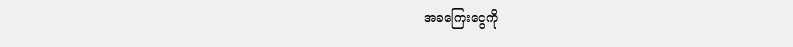အခကြေးငွေကို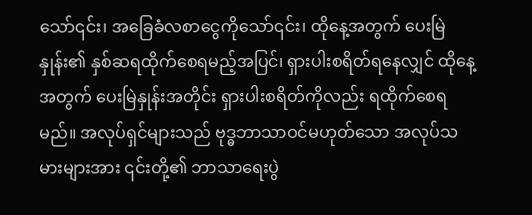သော်၎င်း၊ အခြေခံလစာငွေကိုသော်၎င်း၊ ထိုနေ့အတွက် ပေးမြဲနှုန်း၏ နှစ်ဆရထိုက်စေရမည့်အပြင်၊ ရှားပါးစရိတ်ရနေလျှင် ထိုနေ့အတွက် ပေးမြဲနှုန်းအတိုင်း ရှားပါးစရိတ်ကိုလည်း ရထိုက်စေရမည်။ အလုပ်ရှင်များသည် ဗုဒ္ဓဘာသာဝင်မဟုတ်သော အလုပ်သမားများအား ၎င်းတို့၏ ဘာသာရေးပွဲ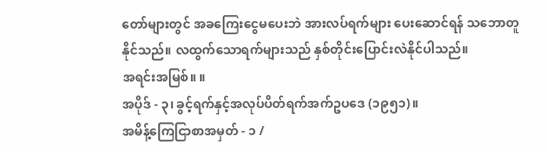တော်များတွင် အခကြေးငွေမပေးဘဲ အားလပ်ရက်များ ပေးဆောင်ရန် သဘောတူနိုင်သည်။ လထွက်သောရက်များသည် နှစ်တိုင်းပြောင်းလဲနိုင်ပါသည်။
အရင်းအမြစ်။ ။
အပိုဒ် - ၃၊ ခွင့်ရက်နှင့်အလုပ်ပိတ်ရက်အက်ဥပဒေ (၁၉၅၁)။
အမိန့်ကြေငြာစာအမှတ် - ၁ /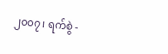၂၀၀၇၊ ရက်စွဲ -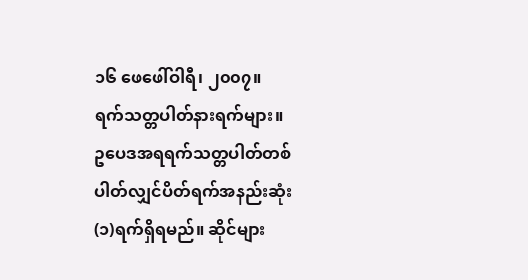၁၆ ဖေဖေါ်ဝါရီ၊ ၂၀၀၇။
ရက်သတ္တပါတ်နားရက်များ။
ဥပေဒအရရက်သတ္တပါတ်တစ်ပါတ်လျှင်ပိတ်ရက်အနည်းဆုံး (၁)ရက်ရှိရမည်။ ဆိုင်များ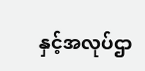နှင့်အလုပ်ဌာ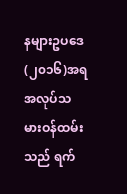နများဥပဒေ (၂၀၁၆)အရ အလုပ်သမားဝန်ထမ်းသည် ရက်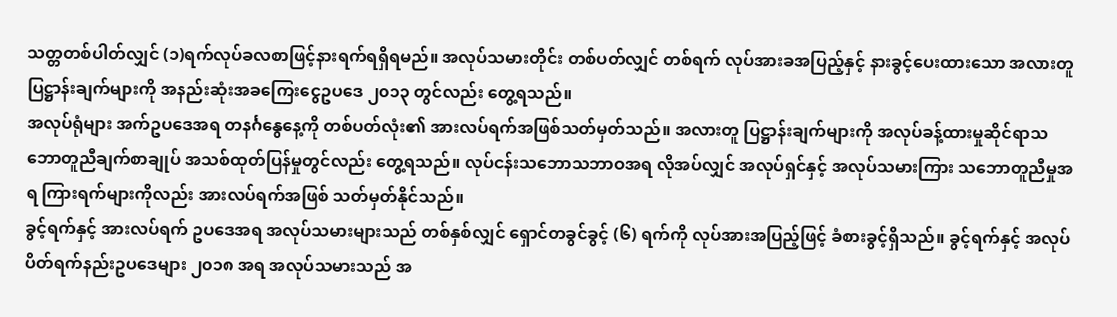သတ္တတစ်ပါတ်လျှင် (၁)ရက်လုပ်ခလစာဖြင့်နားရက်ရရှိရမည်။ အလုပ်သမားတိုင်း တစ်ပတ်လျှင် တစ်ရက် လုပ်အားခအပြည့်နှင့် နားခွင့်ပေးထားသော အလားတူ ပြဋ္ဌာန်းချက်များကို အနည်းဆုံးအခကြေးငွေဥပဒေ ၂၀၁၃ တွင်လည်း တွေ့ရသည်။
အလုပ်ရုံများ အက်ဥပဒေအရ တနင်္ဂနွေနေ့ကို တစ်ပတ်လုံး၏ အားလပ်ရက်အဖြစ်သတ်မှတ်သည်။ အလားတူ ပြဋ္ဌာန်းချက်များကို အလုပ်ခန့်ထားမှုဆိုင်ရာသဘောတူညီချက်စာချုပ် အသစ်ထုတ်ပြန်မှုတွင်လည်း တွေ့ရသည်။ လုပ်ငန်းသဘောသဘာဝအရ လိုအပ်လျှင် အလုပ်ရှင်နှင့် အလုပ်သမားကြား သဘောတူညီမှုအရ ကြားရက်များကိုလည်း အားလပ်ရက်အဖြစ် သတ်မှတ်နိုင်သည်။
ခွင့်ရက်နှင့် အားလပ်ရက် ဥပဒေအရ အလုပ်သမားများသည် တစ်နှစ်လျှင် ရှောင်တခွင်ခွင့် (၆) ရက်ကို လုပ်အားအပြည့်ဖြင့် ခံစားခွင့်ရှိသည်။ ခွင့်ရက်နှင့် အလုပ်ပိတ်ရက်နည်းဥပဒေများ ၂၀၁၈ အရ အလုပ်သမားသည် အ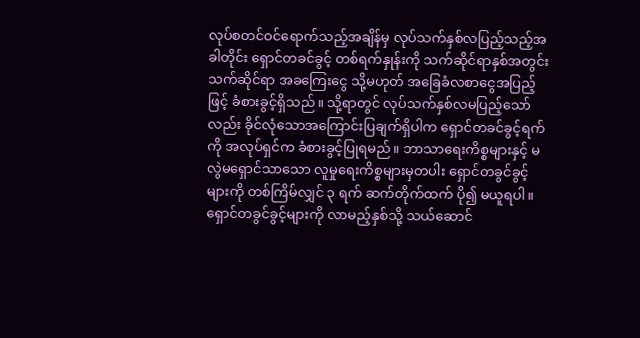လုပ်စတင်ဝင်ရောက်သည့်အချိန်မှ လုပ်သက်နှစ်လပြည့်သည့်အခါတိုင်း ရှောင်တခင်ခွင့် တစ်ရက်နှုန်းကို သက်ဆိုင်ရာနှစ်အတွင်း သက်ဆိုင်ရာ အခကြေးငွေ သို့မဟုတ် အခြေခံလစာငွေအပြည့်ဖြင့် ခံစားခွင့်ရှိသည်။ သို့ရာတွင် လုပ်သက်နှစ်လမပြည့်သော်လည်း ခိုင်လုံသောအကြောင်းပြချက်ရှိပါက ရှောင်တခင်ခွင့်ရက်ကို အလုပ်ရှင်က ခံစားခွင့်ပြုရမည်။ ဘာသာရေးကိစ္စများနှင့် မလွဲမရှောင်သာသော လူမှုရေးကိစ္စများမှတပါး ရှောင်တခွင်ခွင့်များကို တစ်ကြိမ်လျှင် ၃ ရက် ဆက်တိုက်ထက် ပို၍ မယူရပါ။ ရှောင်တခွင်ခွင့်များကို လာမည့်နှစ်သို့ သယ်ဆောင်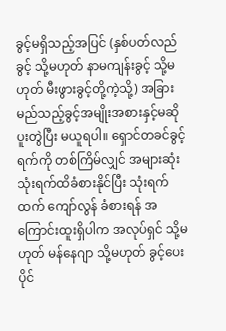ခွင့်မရှိသည့်အပြင် (နှစ်ပတ်လည်ခွင့် သို့မဟုတ် နာမကျန်းခွင့် သို့မဟုတ် မီးဖွားခွင့်တို့ကဲ့သို့) အခြား မည်သည့်ခွင့်အမျိုးအစားနှင့်မဆို ပူးတွဲပြီး မယူရပါ။ ရှောင်တခင်ခွင့်ရက်ကို တစ်ကြိမ်လျှင် အများဆုံးသုံးရက်ထိခံစားနိုင်ပြီး သုံးရက်ထက် ကျော်လွန် ခံစားရန် အကြောင်းထူးရှိပါက အလုပ်ရှင် သို့မဟုတ် မန်နေဂျာ သို့မဟုတ် ခွင့်ပေးပိုင်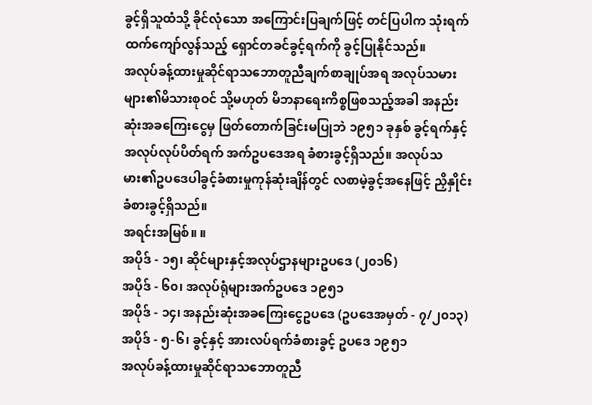ခွင့်ရှိသူထံသို့ ခိုင်လုံသော အကြောင်းပြချက်ဖြင့် တင်ပြပါက သုံးရက်ထက်ကျော်လွန်သည့် ရှောင်တခင်ခွင့်ရက်ကို ခွင့်ပြုနိုင်သည်။
အလုပ်ခန့်ထားမှုဆိုင်ရာသဘောတူညီချက်စာချုပ်အရ အလုပ်သမားများ၏မိသားစုဝင် သို့မဟုတ် မိဘနာရေးကိစ္စဖြစသည့်အခါ အနည်းဆုံးအခကြေးငွေမှ ဖြတ်တောက်ခြင်းမပြုဘဲ ၁၉၅၁ ခုနှစ် ခွင့်ရက်နှင့် အလုပ်လုပ်ပိတ်ရက် အက်ဥပဒေအရ ခံစားခွင့်ရှိသည်။ အလုပ်သမား၏ဥပဒေပါခွင့်ခံစားမှုကုန်ဆုံးချိန်တွင် လစာမဲ့ခွင့်အနေဖြင့် ညှိနှိုင်းခံစားခွင့်ရှိသည်။
အရင်းအမြစ်။ ။
အပိုဒ် - ၁၅၊ ဆိုင်များနှင့်အလုပ်ဌာနများဥပဒေ (၂၀၁၆)
အပိုဒ် - ၆၀၊ အလုပ်ရုံများအက်ဥပဒေ ၁၉၅၁
အပိုဒ် - ၁၄၊ အနည်းဆုံးအခကြေးငွေဥပဒေ (ဥပဒေအမှတ် - ၇/၂၀၁၃)
အပိုဒ် - ၅-၆၊ ခွင့်နှင့် အားလပ်ရက်ခံစားခွင့် ဥပဒေ ၁၉၅၁
အလုပ်ခန့်ထားမှုဆိုင်ရာသဘောတူညီ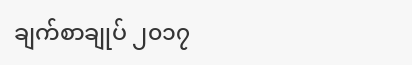ချက်စာချုပ် ၂၀၁၇